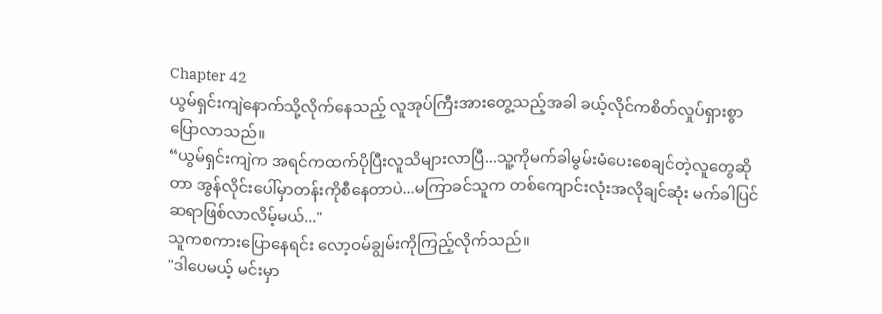Chapter 42
ယွမ်ရှင်းကျဲနောက်သို့လိုက်နေသည့် လူအုပ်ကြီးအားတွေ့သည့်အခါ ခယ့်လိုင်ကစိတ်လှုပ်ရှားစွာပြောလာသည်။
“ယွမ်ရှင်းကျဲက အရင်ကထက်ပိုပြီးလူသိများလာပြီ...သူ့ကိုမက်ခါမွမ်းမံပေးစေချင်တဲ့လူတွေဆိုတာ အွန်လိုင်းပေါ်မှာတန်းကိုစီနေတာပဲ...မကြာခင်သူက တစ်ကျောင်းလုံးအလိုချင်ဆုံး မက်ခါပြင်ဆရာဖြစ်လာလိမ့်မယ်..."
သူကစကားပြောနေရင်း လော့ဝမ်ချွမ်းကိုကြည့်လိုက်သည်။
"ဒါပေမယ့် မင်းမှာ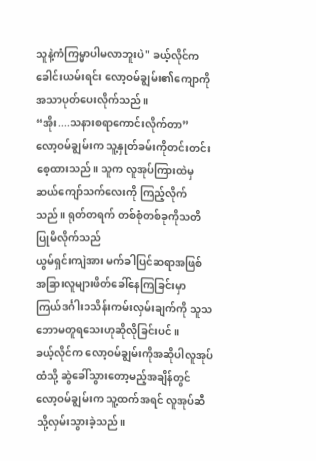သူနဲ့ကံကြမ္မာပါမလာဘူးပဲ" ခယ့်လိုင်ကခေါင်းယမ်းရင်း လော့ဝမ်ချွမ်း၏ကျောကို အသာပုတ်ပေးလိုက်သည်။
“အိုး....သနားစရာကောင်းလိုက်တာ”
လော့ဝမ်ချွမ်းက သူ့နှုတ်ခမ်းကိုတင်းတင်းစေ့ထားသည်။ သူက လူအုပ်ကြားထဲမှ ဆယ်ကျော်သက်လေးကို ကြည့်လိုက်သည်။ ရုတ်တရက် တစ်စုံတစ်ခုကိုသတိပြုမိလိုက်သည်
ယွမ်ရှင်းကျဲအား မက်ခါပြင်ဆရာအဖြစ် အခြားလူများဖိတ်ခေါ်နေကြခြင်းမှာ ကြယ်ဒင်္ဂါး၁သိန်းကမ်းလှမ်းချက်ကို သူသဘောမတူရသေးဟုဆိုလိုခြင်းပင်။
ခယ့်လိုင်က လော့ဝမ်ချွမ်းကိုအဆိုပါလူအုပ်ထံသို့ ဆွဲခေါ်သွားတော့မည့်အချိန်တွင် လော့ဝမ်ချွမ်းက သူ့ထက်အရင် လူအုပ်ဆီသို့လှမ်းသွားခဲ့သည်။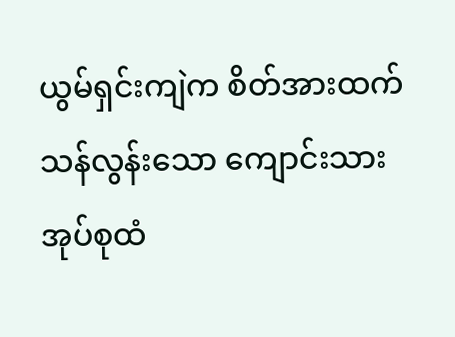ယွမ်ရှင်းကျဲက စိတ်အားထက်သန်လွန်းသော ကျောင်းသားအုပ်စုထံ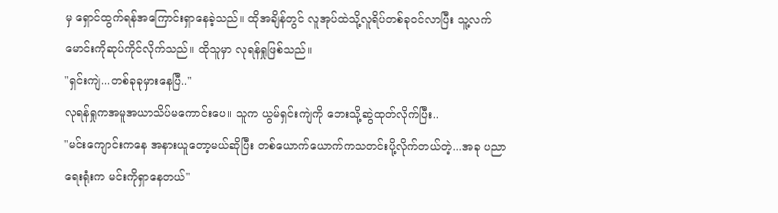မှ ရှောင်ထွက်ရန်အကြောင်းရှာနေခဲ့သည်။ ထိုအချိန်တွင် လူအုပ်ထဲသို့လူရိပ်တစ်ခုဝင်လာပြီး သူ့လက်မောင်းကိုဆုပ်ကိုင်လိုက်သည်။ ထိုသူမှာ လုရန်ရှုဖြစ်သည်။
"ရှင်းကျဲ...တစ်ခုခုမှားနေပြီ.."
လုရန်ရှုကအမူအယာသိပ်မကောင်းပေ။ သူက ယွမ်ရှင်းကျဲကို ဘေးသို့ဆွဲထုတ်လိုက်ပြီး..
"မင်းကျောင်းကနေ အနားယူတော့မယ်ဆိုပြီး တစ်ယောက်ယောက်ကသတင်းပို့လိုက်တယ်တဲ့...အခု ပညာရေးရုံးက မင်းကိုရှာနေတယ်"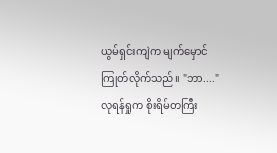ယွမ်ရှင်းကျဲက မျက်မှောင်ကြုတ်လိုက်သည်။ "ဘာ...."
လုရန်ရှုက စိုးရိမ်တကြီး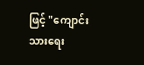ဖြင့် "ကျောင်းသားရေး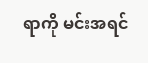ရာကို မင်းအရင်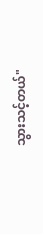သွားသင့်တယ်"